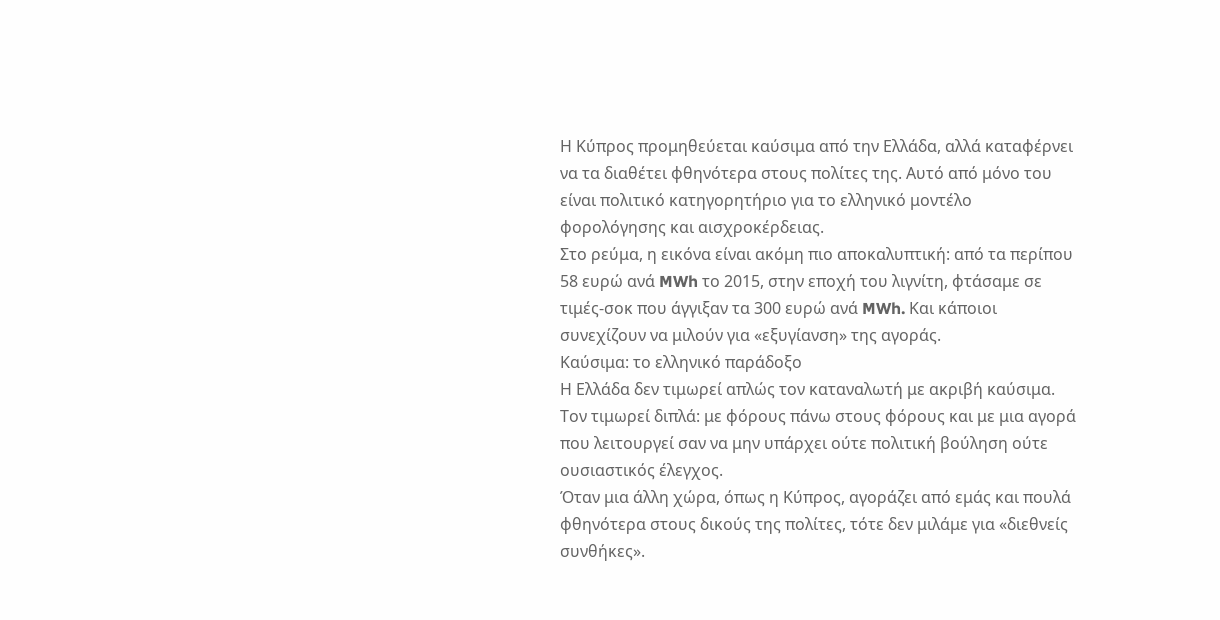Η Κύπρος προμηθεύεται καύσιμα από την Ελλάδα, αλλά καταφέρνει να τα διαθέτει φθηνότερα στους πολίτες της. Αυτό από μόνο του είναι πολιτικό κατηγορητήριο για το ελληνικό μοντέλο φορολόγησης και αισχροκέρδειας.
Στο ρεύμα, η εικόνα είναι ακόμη πιο αποκαλυπτική: από τα περίπου 58 ευρώ ανά MWh το 2015, στην εποχή του λιγνίτη, φτάσαμε σε τιμές-σοκ που άγγιξαν τα 300 ευρώ ανά MWh. Και κάποιοι συνεχίζουν να μιλούν για «εξυγίανση» της αγοράς.
Καύσιμα: το ελληνικό παράδοξο
Η Ελλάδα δεν τιμωρεί απλώς τον καταναλωτή με ακριβή καύσιμα. Τον τιμωρεί διπλά: με φόρους πάνω στους φόρους και με μια αγορά που λειτουργεί σαν να μην υπάρχει ούτε πολιτική βούληση ούτε ουσιαστικός έλεγχος.
Όταν μια άλλη χώρα, όπως η Κύπρος, αγοράζει από εμάς και πουλά φθηνότερα στους δικούς της πολίτες, τότε δεν μιλάμε για «διεθνείς συνθήκες».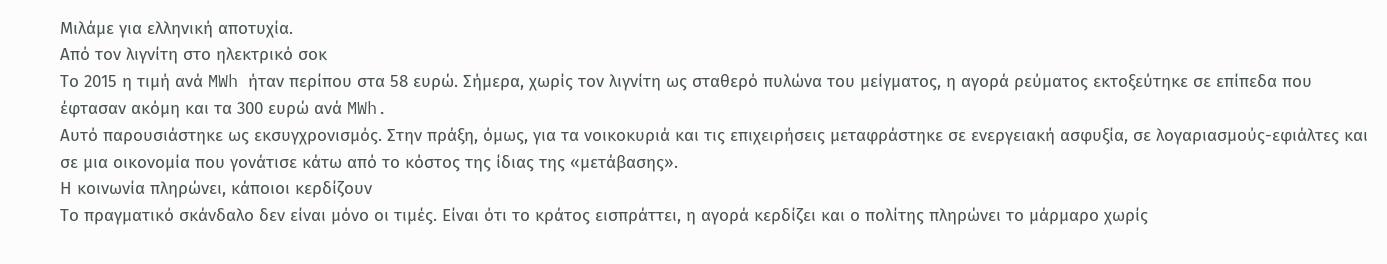Μιλάμε για ελληνική αποτυχία.
Από τον λιγνίτη στο ηλεκτρικό σοκ
Το 2015 η τιμή ανά MWh ήταν περίπου στα 58 ευρώ. Σήμερα, χωρίς τον λιγνίτη ως σταθερό πυλώνα του μείγματος, η αγορά ρεύματος εκτοξεύτηκε σε επίπεδα που έφτασαν ακόμη και τα 300 ευρώ ανά MWh.
Αυτό παρουσιάστηκε ως εκσυγχρονισμός. Στην πράξη, όμως, για τα νοικοκυριά και τις επιχειρήσεις μεταφράστηκε σε ενεργειακή ασφυξία, σε λογαριασμούς-εφιάλτες και σε μια οικονομία που γονάτισε κάτω από το κόστος της ίδιας της «μετάβασης».
Η κοινωνία πληρώνει, κάποιοι κερδίζουν
Το πραγματικό σκάνδαλο δεν είναι μόνο οι τιμές. Είναι ότι το κράτος εισπράττει, η αγορά κερδίζει και ο πολίτης πληρώνει το μάρμαρο χωρίς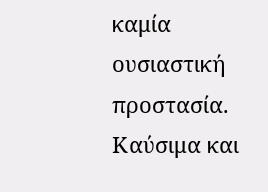καμία ουσιαστική προστασία.
Καύσιμα και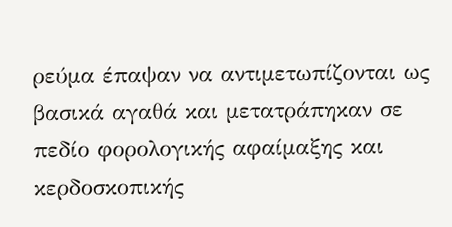ρεύμα έπαψαν να αντιμετωπίζονται ως βασικά αγαθά και μετατράπηκαν σε πεδίο φορολογικής αφαίμαξης και κερδοσκοπικής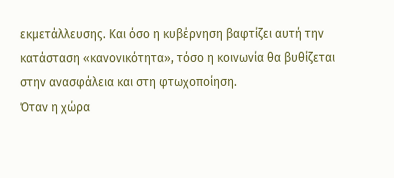εκμετάλλευσης. Και όσο η κυβέρνηση βαφτίζει αυτή την κατάσταση «κανονικότητα», τόσο η κοινωνία θα βυθίζεται στην ανασφάλεια και στη φτωχοποίηση.
Όταν η χώρα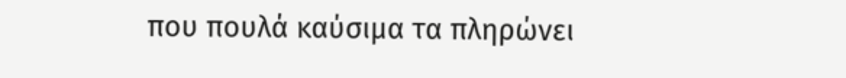που πουλά καύσιμα τα πληρώνει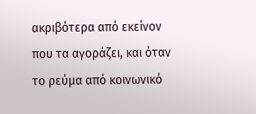ακριβότερα από εκείνον που τα αγοράζει, και όταν το ρεύμα από κοινωνικό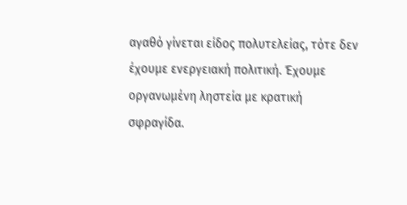αγαθό γίνεται είδος πολυτελείας, τότε δεν έχουμε ενεργειακή πολιτική. Έχουμε οργανωμένη ληστεία με κρατική σφραγίδα.